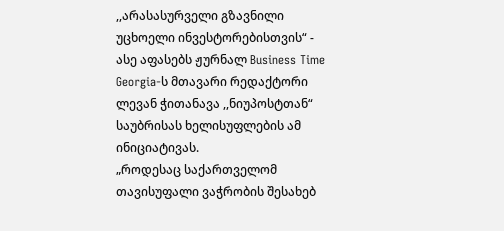,,არასასურველი გზავნილი უცხოელი ინვესტორებისთვის“ - ასე აფასებს ჟურნალ Business Time Georgia-ს მთავარი რედაქტორი ლევან ჭითანავა ,,ნიუპოსტთან“ საუბრისას ხელისუფლების ამ ინიციატივას.
„როდესაც საქართველომ თავისუფალი ვაჭრობის შესახებ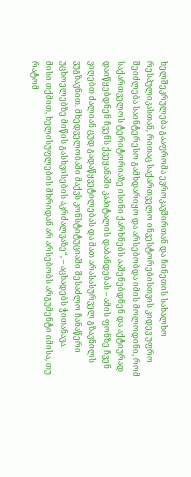ხელშეკრულება გააფრომა ევროკავშირთან და ჩინეთის სახალხო რესპულიკასთან, რითაც საქართველო ინვესტორებისთვის კიდევ უფრო შეიძლება საინტერესო გამხდარიყო და არსებობდა იმის მოლოდინი, რომ საქართველოს ტერიტორიაზე ისინი ქარხნებს ააშენებდნენ და აქტიურად დაიწყებდნენ ჩვენს ქვეყანაში კაპიტალის დაბანდებას – ამის ფონზე ჩვენ ვიღებთ ძალიან ცუდ გადაწყვეტილებას და მათ არასასურველ გზავნილს ვუგზავნით. მხედველობაში მაქვს კონსტიტუციაში შესაძლო ჩანაწერი უცხოელებზე მიწის გასხვისების აკრძალვაზე“, – აცხადებს ჭითანავა.
მისი თქმით, ხელისუფლების მხრიდან არ არსებობს არგუმენტი იმისა, თუ რატომ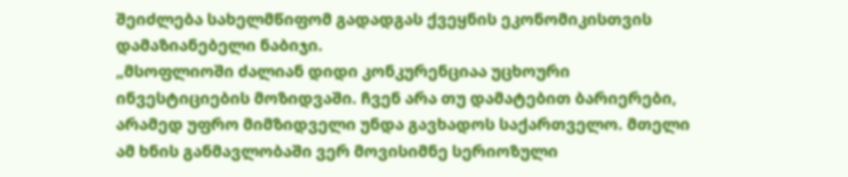შეიძლება სახელმწიფომ გადადგას ქვეყნის ეკონომიკისთვის დამაზიანებელი ნაბიჯი.
„მსოფლიოში ძალიან დიდი კონკურენციაა უცხოური ინვესტიციების მოზიდვაში. ჩვენ არა თუ დამატებით ბარიერები, არამედ უფრო მიმზიდველი უნდა გავხადოს საქართველო. მთელი ამ ხნის განმავლობაში ვერ მოვისიმნე სერიოზული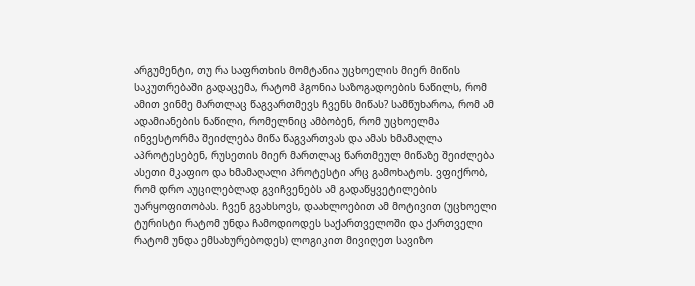არგუმენტი, თუ რა საფრთხის მომტანია უცხოელის მიერ მიწის საკუთრებაში გადაცემა, რატომ ჰგონია საზოგადოების ნაწილს, რომ ამით ვინმე მართლაც წაგვართმევს ჩვენს მიწას? სამწუხაროა, რომ ამ ადამიანების ნაწილი, რომელნიც ამბობენ, რომ უცხოელმა ინვესტორმა შეიძლება მიწა წაგვართვას და ამას ხმამაღლა აპროტესებენ, რუსეთის მიერ მართლაც წართმეულ მიწაზე შეიძლება ასეთი მკაფიო და ხმამაღალი პროტესტი არც გამოხატოს. ვფიქრობ, რომ დრო აუცილებლად გვიჩვენებს ამ გადაწყვეტილების უარყოფითობას. ჩვენ გვახსოვს, დაახლოებით ამ მოტივით (უცხოელი ტურისტი რატომ უნდა ჩამოდიოდეს საქართველოში და ქართველი რატომ უნდა ემსახურებოდეს) ლოგიკით მივიღეთ სავიზო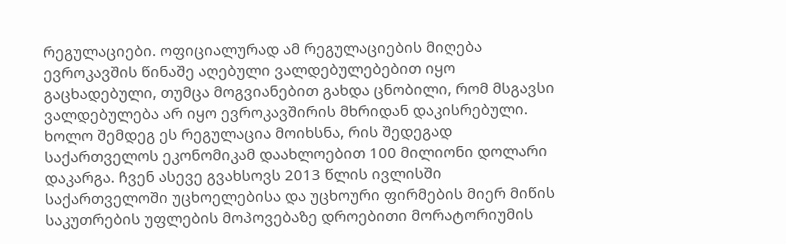რეგულაციები. ოფიციალურად ამ რეგულაციების მიღება ევროკავშის წინაშე აღებული ვალდებულებებით იყო გაცხადებული, თუმცა მოგვიანებით გახდა ცნობილი, რომ მსგავსი ვალდებულება არ იყო ევროკავშირის მხრიდან დაკისრებული. ხოლო შემდეგ ეს რეგულაცია მოიხსნა, რის შედეგად საქართველოს ეკონომიკამ დაახლოებით 100 მილიონი დოლარი დაკარგა. ჩვენ ასევე გვახსოვს 2013 წლის ივლისში საქართველოში უცხოელებისა და უცხოური ფირმების მიერ მიწის საკუთრების უფლების მოპოვებაზე დროებითი მორატორიუმის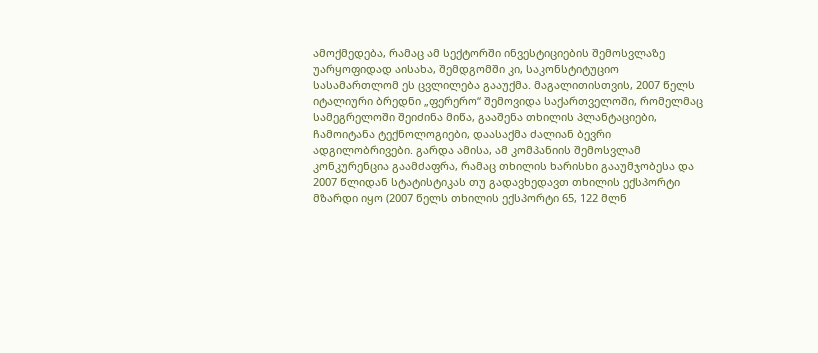ამოქმედება, რამაც ამ სექტორში ინვესტიციების შემოსვლაზე უარყოფიდად აისახა, შემდგომში კი, საკონსტიტუციო სასამართლომ ეს ცვლილება გააუქმა. მაგალითისთვის, 2007 წელს იტალიური ბრედნი „ფერერო“ შემოვიდა საქართველოში, რომელმაც სამეგრელოში შეიძინა მიწა, გააშენა თხილის პლანტაციები, ჩამოიტანა ტექნოლოგიები, დაასაქმა ძალიან ბევრი ადგილობრივები. გარდა ამისა, ამ კომპანიის შემოსვლამ კონკურენცია გაამძაფრა, რამაც თხილის ხარისხი გააუმჯობესა და 2007 წლიდან სტატისტიკას თუ გადავხედავთ თხილის ექსპორტი მზარდი იყო (2007 წელს თხილის ექსპორტი 65, 122 მლნ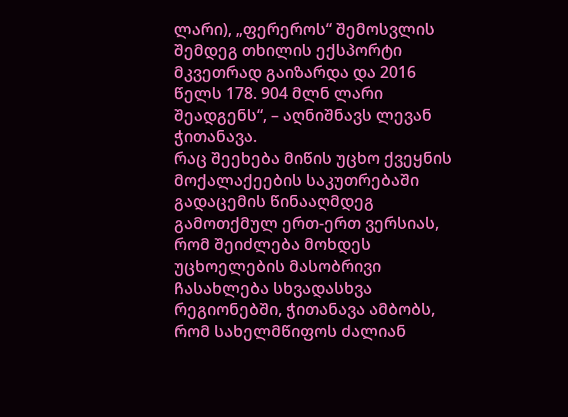ლარი), „ფერეროს“ შემოსვლის შემდეგ თხილის ექსპორტი მკვეთრად გაიზარდა და 2016 წელს 178. 904 მლნ ლარი შეადგენს“, – აღნიშნავს ლევან ჭითანავა.
რაც შეეხება მიწის უცხო ქვეყნის მოქალაქეების საკუთრებაში გადაცემის წინააღმდეგ გამოთქმულ ერთ-ერთ ვერსიას, რომ შეიძლება მოხდეს უცხოელების მასობრივი ჩასახლება სხვადასხვა რეგიონებში, ჭითანავა ამბობს, რომ სახელმწიფოს ძალიან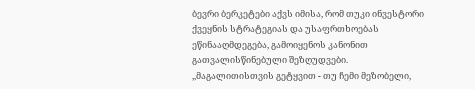ბევრი ბერკეტები აქვს იმისა, რომ თუკი ინვესტორი ქვეყნის სტრატეგიას და უსაფრთხოებას ეწინააღმდეგება, გამოიყენოს კანონით გათვალისწინებული შეზღუდვები.
,,მაგალითისთვის გეტყვით - თუ ჩემი მეზობელი,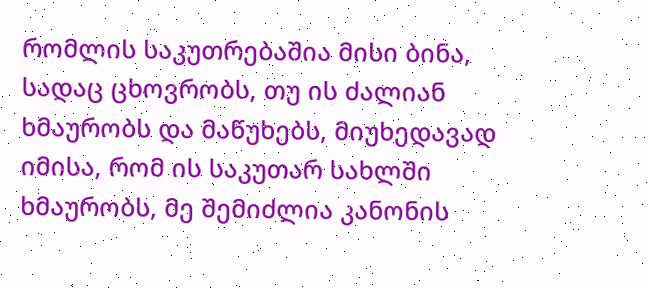რომლის საკუთრებაშია მისი ბინა, სადაც ცხოვრობს, თუ ის ძალიან ხმაურობს და მაწუხებს, მიუხედავად იმისა, რომ ის საკუთარ სახლში ხმაურობს, მე შემიძლია კანონის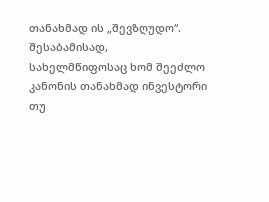თანახმად ის „შევზღუდო“. შესაბამისად, სახელმწიფოსაც ხომ შეეძლო კანონის თანახმად ინვესტორი თუ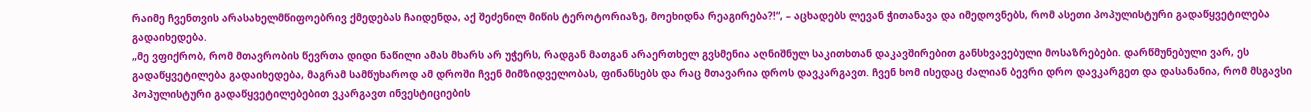რაიმე ჩვენთვის არასახელმწიფოებრივ ქმედებას ჩაიდენდა, აქ შეძენილ მიწის ტეროტორიაზე, მოეხიდნა რეაგირება?!“, – აცხადებს ლევან ჭითანავა და იმედოვნებს, რომ ასეთი პოპულისტური გადაწყვეტილება გადაიხედება.
„მე ვფიქრობ, რომ მთავრობის წევრთა დიდი ნაწილი ამას მხარს არ უჭერს, რადგან მათგან არაერთხელ გვსმენია აღნიშნულ საკითხთან დაკავშირებით განსხვავებული მოსაზრებები. დარწმუნებული ვარ, ეს გადაწყვეტილება გადაიხედება, მაგრამ სამწუხაროდ ამ დროში ჩვენ მიმზიდველობას, ფინანსებს და რაც მთავარია დროს დავკარგავთ. ჩვენ ხომ ისედაც ძალიან ბევრი დრო დავკარგეთ და დასანანია, რომ მსგავსი პოპულისტური გადაწყვეტილებებით ვკარგავთ ინვესტიციების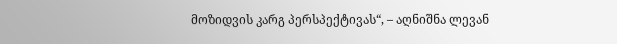მოზიდვის კარგ პერსპექტივას“, – აღნიშნა ლევან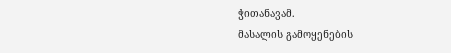ჭითანავამ.
მასალის გამოყენების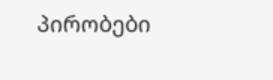პირობები